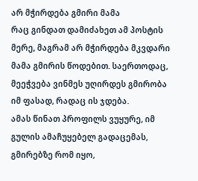არ მჭირდება გმირი მამა
რაც გინდათ დამიძახეთ ამ პოსტის მერე, მაგრამ არ მჭირდება მკვდარი მამა გმირის წოდებით. საერთოდაც, მეეჭვება ვინმეს უღირდეს გმირობა იმ ფასად, რადაც ის ჯდება.
ამას წინათ პროფილს ვუყურე, იმ გულის ამაჩუყებელ გადაცემას, გმირებზე რომ იყო,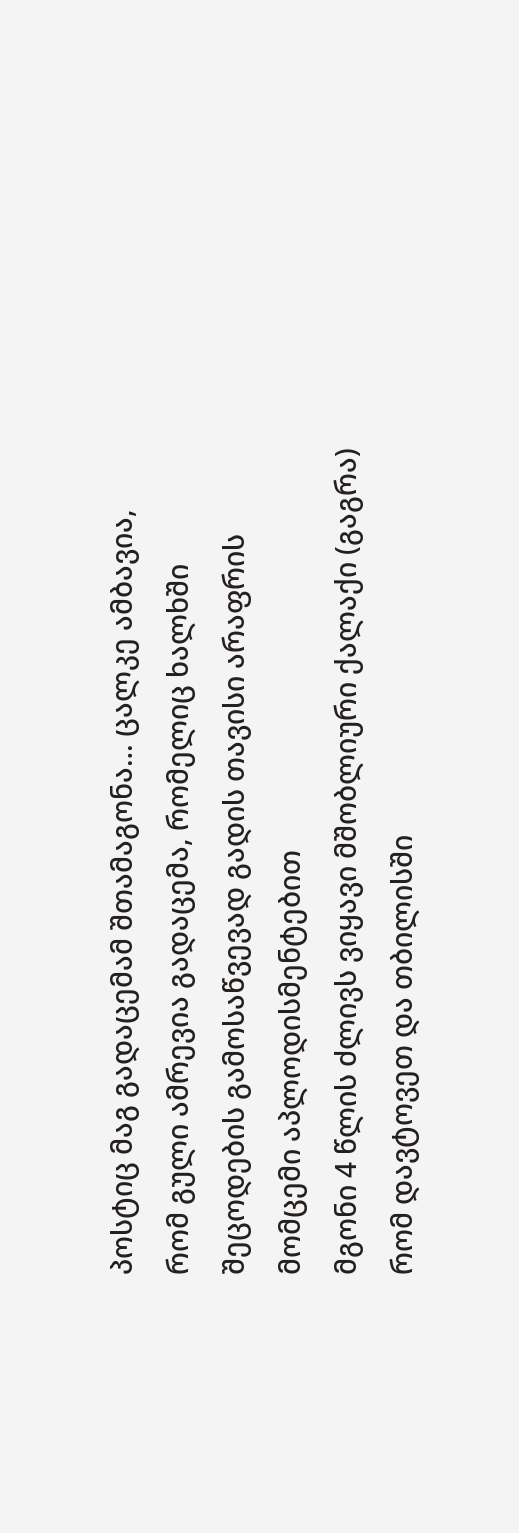პოსტიც მაგ გადაცემამ შთამაგონა… ცალკე ამბავია, რომ გული ამრევია გადაცემა, რომელიც ხალხში შეცოდების გამოსაწვევად გადის თავისი არაფრის მომცემი აპლოდისმენტებით
მგონი 4 წლის ძლივს ვიყავი მშობლიური ქალაქი (გაგრა) რომ დავტოვეთ და თბილისში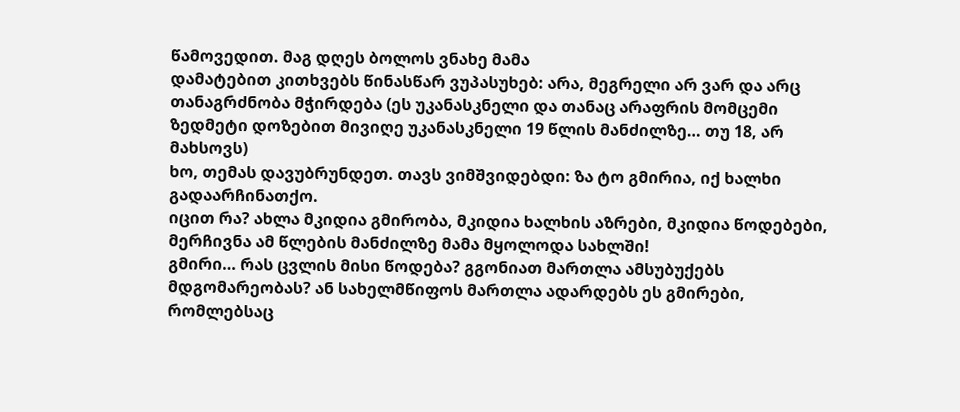წამოვედით. მაგ დღეს ბოლოს ვნახე მამა
დამატებით კითხვებს წინასწარ ვუპასუხებ: არა, მეგრელი არ ვარ და არც თანაგრძნობა მჭირდება (ეს უკანასკნელი და თანაც არაფრის მომცემი ზედმეტი დოზებით მივიღე უკანასკნელი 19 წლის მანძილზე… თუ 18, არ მახსოვს)
ხო, თემას დავუბრუნდეთ. თავს ვიმშვიდებდი: ზა ტო გმირია, იქ ხალხი გადაარჩინათქო.
იცით რა? ახლა მკიდია გმირობა, მკიდია ხალხის აზრები, მკიდია წოდებები, მერჩივნა ამ წლების მანძილზე მამა მყოლოდა სახლში!
გმირი… რას ცვლის მისი წოდება? გგონიათ მართლა ამსუბუქებს მდგომარეობას? ან სახელმწიფოს მართლა ადარდებს ეს გმირები, რომლებსაც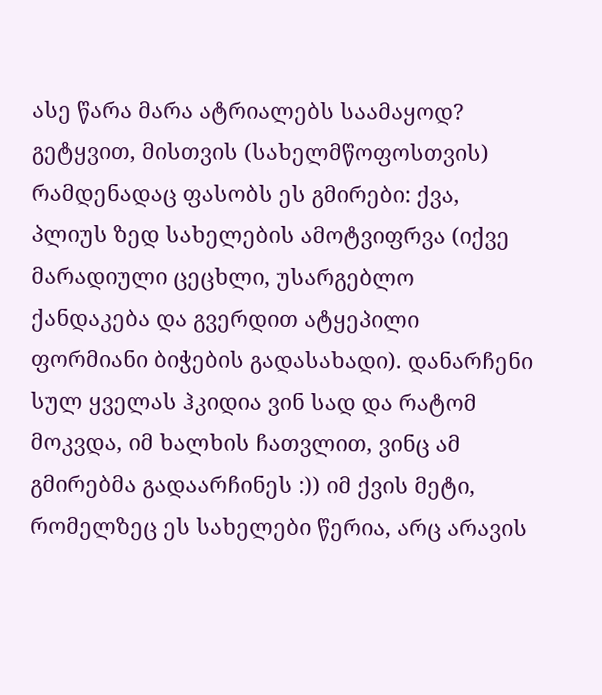ასე წარა მარა ატრიალებს საამაყოდ? გეტყვით, მისთვის (სახელმწოფოსთვის) რამდენადაც ფასობს ეს გმირები: ქვა, პლიუს ზედ სახელების ამოტვიფრვა (იქვე მარადიული ცეცხლი, უსარგებლო ქანდაკება და გვერდით ატყეპილი ფორმიანი ბიჭების გადასახადი). დანარჩენი სულ ყველას ჰკიდია ვინ სად და რატომ მოკვდა, იმ ხალხის ჩათვლით, ვინც ამ გმირებმა გადაარჩინეს :)) იმ ქვის მეტი, რომელზეც ეს სახელები წერია, არც არავის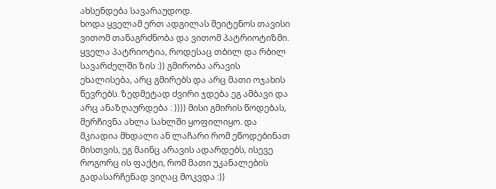ახსენდება სავარაუდოდ.
ხოდა ყველამ ერთ ადგილას შეიტენოს თავისი ვითომ თანაგრძნობა და ვითომ პატრიოტიზმი. ყველა პატრიოტია, როდესაც თბილ და რბილ სავარძელში ზის :)) გმირობა არავის ეხალისება, არც გმირებს და არც მათი ოჯახის წევრებს. ზედმეტად ძვირი ჯდება ეგ ამბავი და არც ანაზღაურდება : )))) მისი გმირის წოდებას, მერჩივნა ახლა სახლში ყოფილიყო. და მკიადია მხდალი ან ლაჩარი რომ ეწოდებინათ მისთვის, ეგ მაინც არავის ადარდებს, ისევე როგორც ის ფაქტი, რომ მათი უკანალების გადასარჩენად ვიღაც მოკვდა :))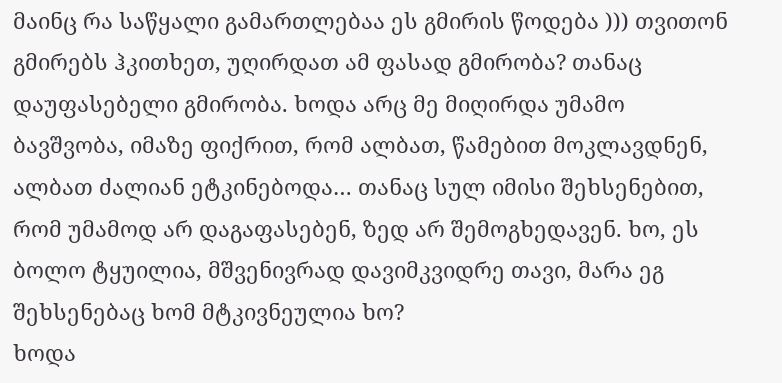მაინც რა საწყალი გამართლებაა ეს გმირის წოდება ))) თვითონ გმირებს ჰკითხეთ, უღირდათ ამ ფასად გმირობა? თანაც დაუფასებელი გმირობა. ხოდა არც მე მიღირდა უმამო ბავშვობა, იმაზე ფიქრით, რომ ალბათ, წამებით მოკლავდნენ, ალბათ ძალიან ეტკინებოდა… თანაც სულ იმისი შეხსენებით, რომ უმამოდ არ დაგაფასებენ, ზედ არ შემოგხედავენ. ხო, ეს ბოლო ტყუილია, მშვენივრად დავიმკვიდრე თავი, მარა ეგ შეხსენებაც ხომ მტკივნეულია ხო?
ხოდა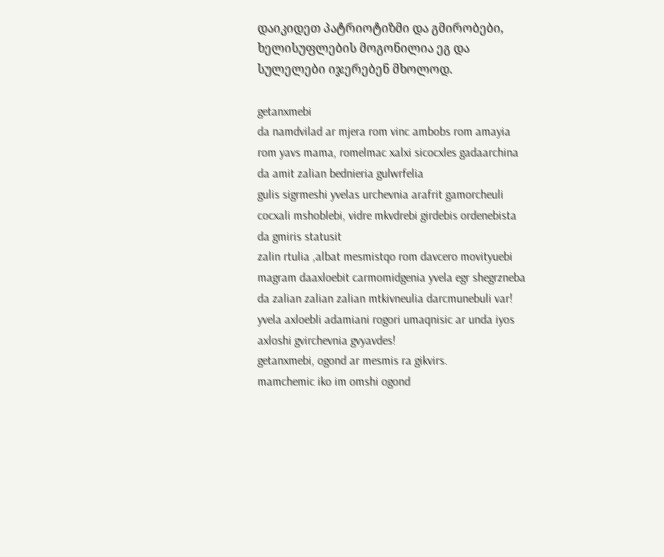დაიკიდეთ პატრიოტიზმი და გმირობები, ხელისუფლების მოგონილია ეგ და სულელები იჯერებენ მხოლოდ.

getanxmebi
da namdvilad ar mjera rom vinc ambobs rom amayia rom yavs mama, romelmac xalxi sicocxles gadaarchina da amit zalian bednieria gulwrfelia
gulis sigrmeshi yvelas urchevnia arafrit gamorcheuli cocxali mshoblebi, vidre mkvdrebi girdebis ordenebista da gmiris statusit
zalin rtulia ,albat mesmistqo rom davcero movityuebi magram daaxloebit carmomidgenia yvela egr shegrzneba da zalian zalian zalian mtkivneulia darcmunebuli var!
yvela axloebli adamiani rogori umaqnisic ar unda iyos axloshi gvirchevnia gvyavdes!
getanxmebi, ogond ar mesmis ra gikvirs.
mamchemic iko im omshi ogond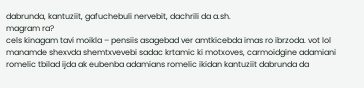dabrunda, kantuziit, gafuchebuli nervebit, dachrili da a.sh.
magram ra?
cels kinagam tavi moikla – pensiis asagebad ver amtkicebda imas ro ibrzoda. vot lol
manamde shexvda shemtxvevebi sadac krtamic ki motxoves, carmoidgine adamiani romelic tbilad ijda ak eubenba adamians romelic ikidan kantuziit dabrunda da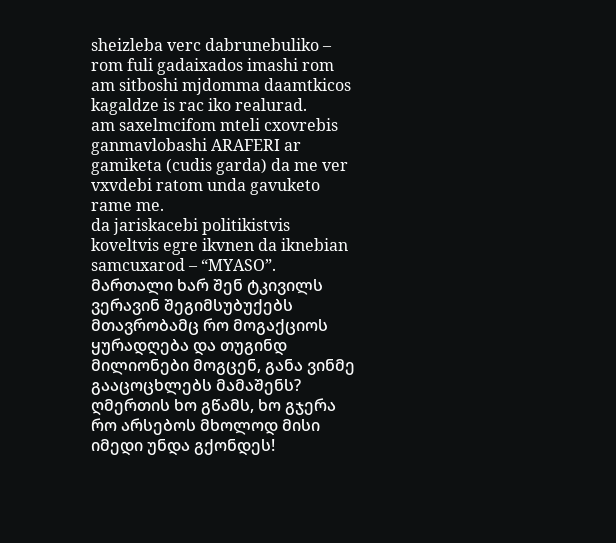sheizleba verc dabrunebuliko – rom fuli gadaixados imashi rom am sitboshi mjdomma daamtkicos kagaldze is rac iko realurad.
am saxelmcifom mteli cxovrebis ganmavlobashi ARAFERI ar gamiketa (cudis garda) da me ver vxvdebi ratom unda gavuketo rame me.
da jariskacebi politikistvis koveltvis egre ikvnen da iknebian samcuxarod – “MYASO”.
მართალი ხარ შენ ტკივილს ვერავინ შეგიმსუბუქებს მთავრობამც რო მოგაქციოს ყურადღება და თუგინდ მილიონები მოგცენ, განა ვინმე გააცოცხლებს მამაშენს?
ღმერთის ხო გწამს, ხო გჯერა რო არსებოს მხოლოდ მისი იმედი უნდა გქონდეს!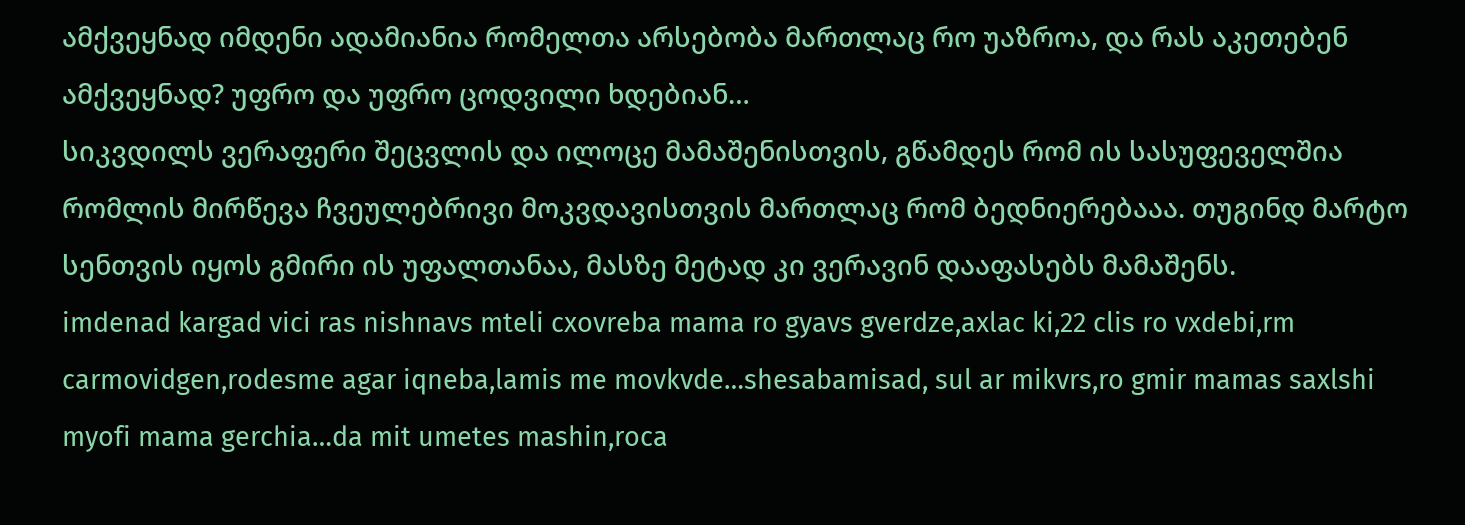ამქვეყნად იმდენი ადამიანია რომელთა არსებობა მართლაც რო უაზროა, და რას აკეთებენ ამქვეყნად? უფრო და უფრო ცოდვილი ხდებიან…
სიკვდილს ვერაფერი შეცვლის და ილოცე მამაშენისთვის, გწამდეს რომ ის სასუფეველშია რომლის მირწევა ჩვეულებრივი მოკვდავისთვის მართლაც რომ ბედნიერებააა. თუგინდ მარტო სენთვის იყოს გმირი ის უფალთანაა, მასზე მეტად კი ვერავინ დააფასებს მამაშენს.
imdenad kargad vici ras nishnavs mteli cxovreba mama ro gyavs gverdze,axlac ki,22 clis ro vxdebi,rm carmovidgen,rodesme agar iqneba,lamis me movkvde…shesabamisad, sul ar mikvrs,ro gmir mamas saxlshi myofi mama gerchia…da mit umetes mashin,roca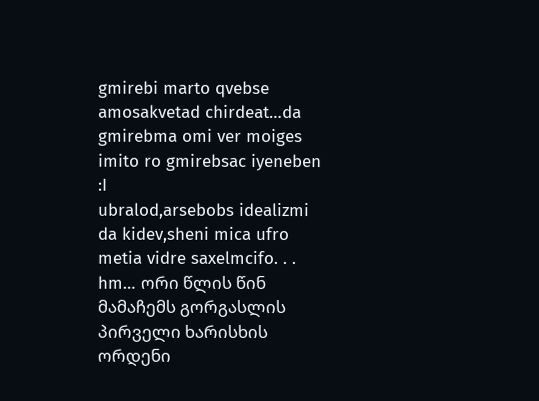gmirebi marto qvebse amosakvetad chirdeat…da gmirebma omi ver moiges imito ro gmirebsac iyeneben :I
ubralod,arsebobs idealizmi da kidev,sheni mica ufro metia vidre saxelmcifo. . .
hm… ორი წლის წინ მამაჩემს გორგასლის პირველი ხარისხის ორდენი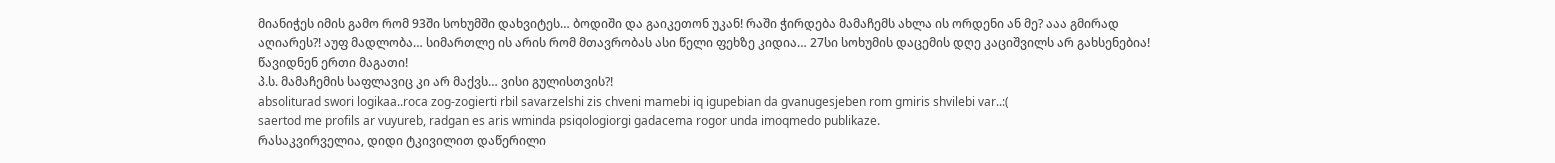მიანიჭეს იმის გამო რომ 93ში სოხუმში დახვიტეს… ბოდიში და გაიკეთონ უკან! რაში ჭირდება მამაჩემს ახლა ის ორდენი ან მე? ააა გმირად აღიარეს?! აუფ მადლობა… სიმართლე ის არის რომ მთავრობას ასი წელი ფეხზე კიდია… 27სი სოხუმის დაცემის დღე კაციშვილს არ გახსენებია! წავიდნენ ერთი მაგათი!
პ.ს. მამაჩემის საფლავიც კი არ მაქვს… ვისი გულისთვის?!
absoliturad swori logikaa..roca zog-zogierti rbil savarzelshi zis chveni mamebi iq igupebian da gvanugesjeben rom gmiris shvilebi var..:(
saertod me profils ar vuyureb, radgan es aris wminda psiqologiorgi gadacema rogor unda imoqmedo publikaze.
რასაკვირველია, დიდი ტკივილით დაწერილი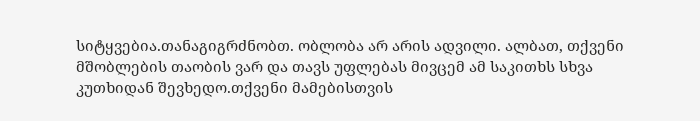სიტყვებია.თანაგიგრძნობთ. ობლობა არ არის ადვილი. ალბათ, თქვენი მშობლების თაობის ვარ და თავს უფლებას მივცემ ამ საკითხს სხვა კუთხიდან შევხედო.თქვენი მამებისთვის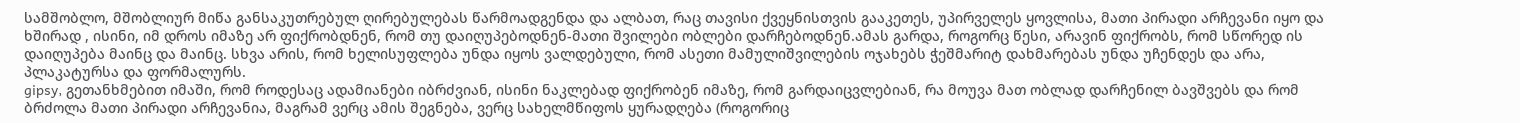სამშობლო, მშობლიურ მიწა განსაკუთრებულ ღირებულებას წარმოადგენდა და ალბათ, რაც თავისი ქვეყნისთვის გააკეთეს, უპირველეს ყოვლისა, მათი პირადი არჩევანი იყო და ხშირად , ისინი, იმ დროს იმაზე არ ფიქრობდნენ, რომ თუ დაიღუპებოდნენ-მათი შვილები ობლები დარჩებოდნენ.ამას გარდა, როგორც წესი, არავინ ფიქრობს, რომ სწორედ ის დაიღუპება მაინც და მაინც. სხვა არის, რომ ხელისუფლება უნდა იყოს ვალდებული, რომ ასეთი მამულიშვილების ოჯახებს ჭეშმარიტ დახმარებას უნდა უჩენდეს და არა, პლაკატურსა და ფორმალურს.
gipsy, გეთანხმებით იმაში, რომ როდესაც ადამიანები იბრძვიან, ისინი ნაკლებად ფიქრობენ იმაზე, რომ გარდაიცვლებიან, რა მოუვა მათ ობლად დარჩენილ ბავშვებს და რომ ბრძოლა მათი პირადი არჩევანია, მაგრამ ვერც ამის შეგნება, ვერც სახელმწიფოს ყურადღება (როგორიც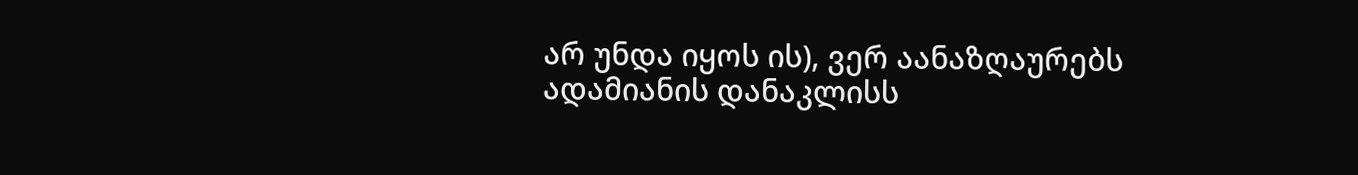არ უნდა იყოს ის), ვერ აანაზღაურებს ადამიანის დანაკლისს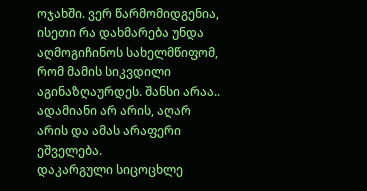ოჯახში. ვერ წარმომიდგენია, ისეთი რა დახმარება უნდა აღმოგიჩინოს სახელმწიფომ, რომ მამის სიკვდილი აგინაზღაურდეს. შანსი არაა.. ადამიანი არ არის, აღარ არის და ამას არაფერი ეშველება.
დაკარგული სიცოცხლე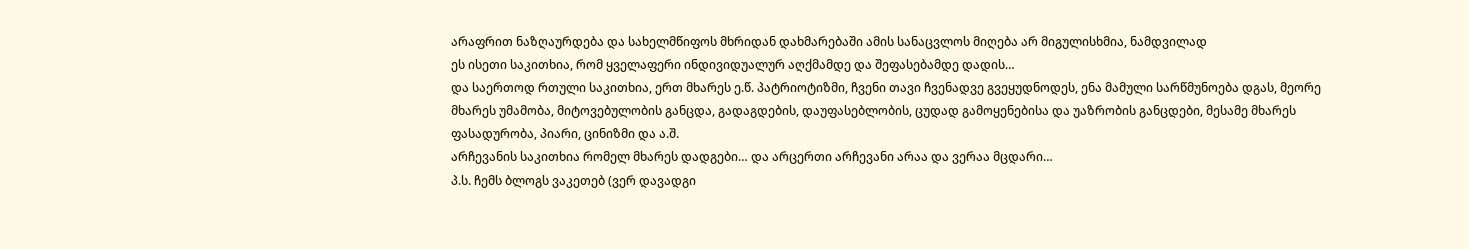არაფრით ნაზღაურდება და სახელმწიფოს მხრიდან დახმარებაში ამის სანაცვლოს მიღება არ მიგულისხმია, ნამდვილად
ეს ისეთი საკითხია, რომ ყველაფერი ინდივიდუალურ აღქმამდე და შეფასებამდე დადის…
და საერთოდ რთული საკითხია, ერთ მხარეს ე.წ. პატრიოტიზმი, ჩვენი თავი ჩვენადვე გვეყუდნოდეს, ენა მამული სარწმუნოება დგას, მეორე მხარეს უმამობა, მიტოვებულობის განცდა, გადაგდების, დაუფასებლობის, ცუდად გამოყენებისა და უაზრობის განცდები, მესამე მხარეს ფასადურობა, პიარი, ცინიზმი და ა.შ.
არჩევანის საკითხია რომელ მხარეს დადგები… და არცერთი არჩევანი არაა და ვერაა მცდარი…
პ.ს. ჩემს ბლოგს ვაკეთებ (ვერ დავადგი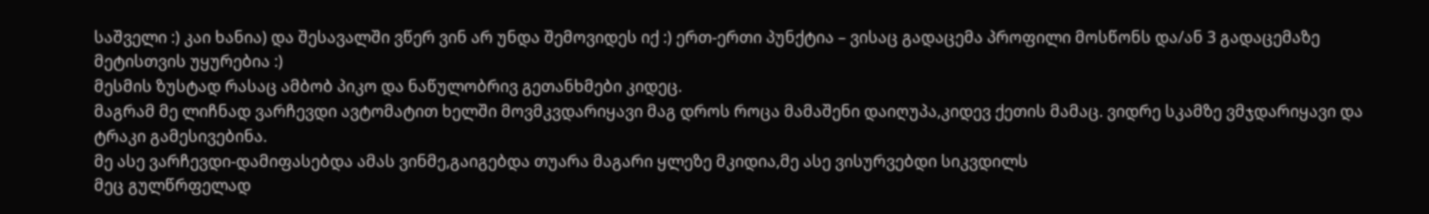საშველი :) კაი ხანია) და შესავალში ვწერ ვინ არ უნდა შემოვიდეს იქ :) ერთ-ერთი პუნქტია – ვისაც გადაცემა პროფილი მოსწონს და/ან 3 გადაცემაზე მეტისთვის უყურებია :)
მესმის ზუსტად რასაც ამბობ პიკო და ნაწულობრივ გეთანხმები კიდეც.
მაგრამ მე ლიჩნად ვარჩევდი ავტომატით ხელში მოვმკვდარიყავი მაგ დროს როცა მამაშენი დაიღუპა,კიდევ ქეთის მამაც. ვიდრე სკამზე ვმჯდარიყავი და ტრაკი გამესივებინა.
მე ასე ვარჩევდი-დამიფასებდა ამას ვინმე,გაიგებდა თუარა მაგარი ყლეზე მკიდია,მე ასე ვისურვებდი სიკვდილს
მეც გულწრფელად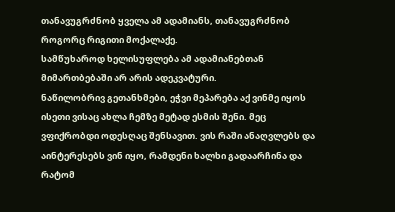თანავუგრძნობ ყველა ამ ადამიანს, თანავუგრძნობ როგორც რიგითი მოქალაქე.
სამწუხაროდ ხელისუფლება ამ ადამიანებთან მიმართბებაში არ არის ადეკვატური.
ნაწილობრივ გეთანხმები, ეჭვი მეპარება აქ ვინმე იყოს ისეთი ვისაც ახლა ჩემზე მეტად ესმის შენი. მეც ვფიქრობდი ოდესღაც შენსავით. ვის რაში ანაღვლებს და აინტერესებს ვინ იყო, რამდენი ხალხი გადაარჩინა და რატომ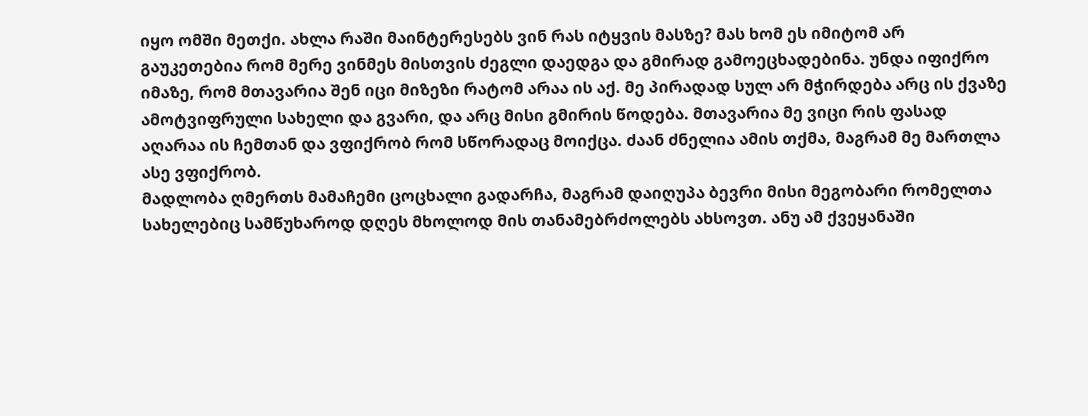იყო ომში მეთქი. ახლა რაში მაინტერესებს ვინ რას იტყვის მასზე? მას ხომ ეს იმიტომ არ გაუკეთებია რომ მერე ვინმეს მისთვის ძეგლი დაედგა და გმირად გამოეცხადებინა. უნდა იფიქრო იმაზე, რომ მთავარია შენ იცი მიზეზი რატომ არაა ის აქ. მე პირადად სულ არ მჭირდება არც ის ქვაზე ამოტვიფრული სახელი და გვარი, და არც მისი გმირის წოდება. მთავარია მე ვიცი რის ფასად აღარაა ის ჩემთან და ვფიქრობ რომ სწორადაც მოიქცა. ძაან ძნელია ამის თქმა, მაგრამ მე მართლა ასე ვფიქრობ.
მადლობა ღმერთს მამაჩემი ცოცხალი გადარჩა, მაგრამ დაიღუპა ბევრი მისი მეგობარი რომელთა სახელებიც სამწუხაროდ დღეს მხოლოდ მის თანამებრძოლებს ახსოვთ. ანუ ამ ქვეყანაში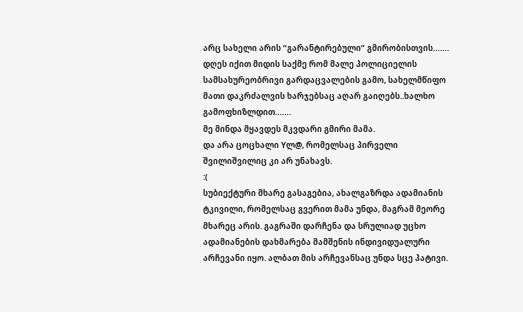არც სახელი არის “გარანტირებული” გმირობისთვის…….
დღეს იქით მიდის საქმე რომ მალე პოლიციელის სამსახურეობრივი გარდაცვალების გამო, სახელმწიფო მათი დაკრძალვის ხარჯებსაც აღარ გაიღებს..ხალხო გამოფხიზლდით…….
მე მინდა მყავდეს მკვდარი გმირი მამა.
და არა ცოცხალი Yლ@, რომელსაც პირველი შვილიშვილიც კი არ უნახავს.
:(
სუბიექტური მხარე გასაგებია, ახალგაზრდა ადამიანის ტკივილი, რომელსაც გვერით მამა უნდა, მაგრამ მეორე მხარეც არის. გაგრაში დარჩენა და სრულიად უცხო ადამიანების დახმარება მამშენის ინდივიდუალური არჩევანი იყო. ალბათ მის არჩევანსაც უნდა სცე პატივი.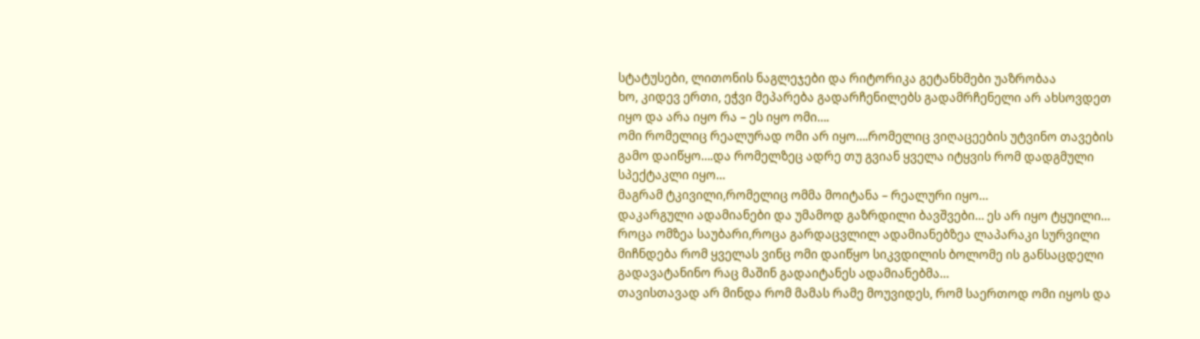სტატუსები, ლითონის ნაგლეჯები და რიტორიკა გეტანხმები უაზრობაა
ხო, კიდევ ერთი, ეჭვი მეპარება გადარჩენილებს გადამრჩენელი არ ახსოვდეთ
იყო და არა იყო რა – ეს იყო ომი….
ომი რომელიც რეალურად ომი არ იყო….რომელიც ვიღაცეების უტვინო თავების გამო დაიწყო….და რომელზეც ადრე თუ გვიან ყველა იტყვის რომ დადგმული სპექტაკლი იყო…
მაგრამ ტკივილი,რომელიც ომმა მოიტანა – რეალური იყო…
დაკარგული ადამიანები და უმამოდ გაზრდილი ბავშვები… ეს არ იყო ტყუილი… როცა ომზეა საუბარი,როცა გარდაცვლილ ადამიანებზეა ლაპარაკი სურვილი მიჩნდება რომ ყველას ვინც ომი დაიწყო სიკვდილის ბოლომე ის განსაცდელი გადავატანინო რაც მაშინ გადაიტანეს ადამიანებმა…
თავისთავად არ მინდა რომ მამას რამე მოუვიდეს, რომ საერთოდ ომი იყოს და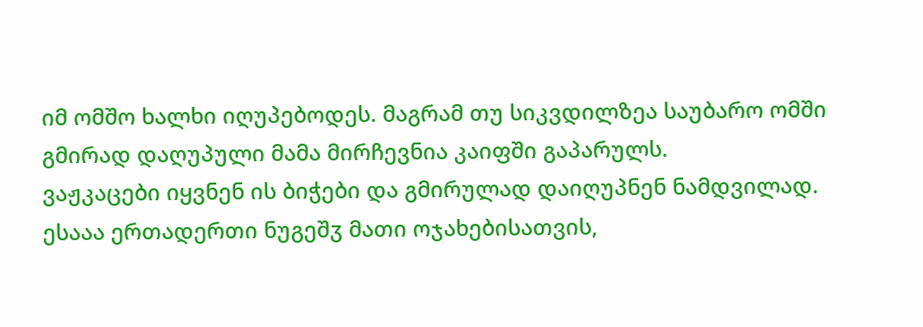იმ ომშო ხალხი იღუპებოდეს. მაგრამ თუ სიკვდილზეა საუბარო ომში გმირად დაღუპული მამა მირჩევნია კაიფში გაპარულს.
ვაჟკაცები იყვნენ ის ბიჭები და გმირულად დაიღუპნენ ნამდვილად. ესააა ერთადერთი ნუგეშჳ მათი ოჯახებისათვის,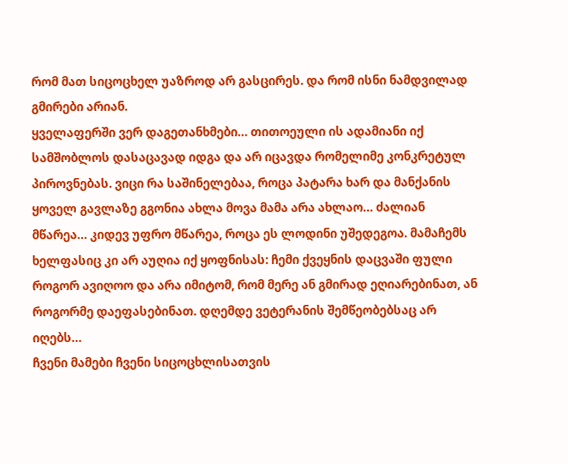რომ მათ სიცოცხელ უაზროდ არ გასცირეს. და რომ ისნი ნამდვილად გმირები არიან.
ყველაფერში ვერ დაგეთანხმები… თითოეული ის ადამიანი იქ სამშობლოს დასაცავად იდგა და არ იცავდა რომელიმე კონკრეტულ პიროვნებას. ვიცი რა საშინელებაა, როცა პატარა ხარ და მანქანის ყოველ გავლაზე გგონია ახლა მოვა მამა არა ახლაო… ძალიან მწარეა… კიდევ უფრო მწარეა, როცა ეს ლოდინი უშედეგოა. მამაჩემს ხელფასიც კი არ აუღია იქ ყოფნისას: ჩემი ქვეყნის დაცვაში ფული როგორ ავიღოო და არა იმიტომ, რომ მერე ან გმირად ეღიარებინათ, ან როგორმე დაეფასებინათ. დღემდე ვეტერანის შემწეობებსაც არ იღებს…
ჩვენი მამები ჩვენი სიცოცხლისათვის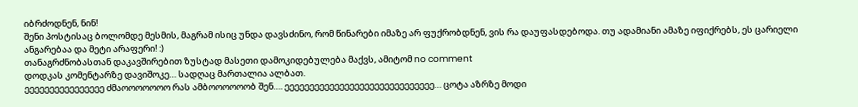იბრძოდნენ, ნინ!
შენი პოსტისაც ბოლომდე მესმის, მაგრამ ისიც უნდა დავსძინო, რომ წინარები იმაზე არ ფუქრობდნენ, ვის რა დაუფასდებოდა. თუ ადამიანი ამაზე იფიქრებს, ეს ცარიელი ანგარებაა და მეტი არაფერი! :)
თანაგრძნობასთან დაკავშირებით ზუსტად მასეთი დამოკიდებულება მაქვს, ამიტომ no comment
დოდკას კომენტარზე დავიშოკე… სადღაც მართალია ალბათ.
ეეეეეეეეეეეეეეეე ძმაოოოოოოო რას ამბოოოოოობ შენ…. ეეეეეეეეეეეეეეეეეეეეეეეეეეეეეე… ცოტა აზრზე მოდი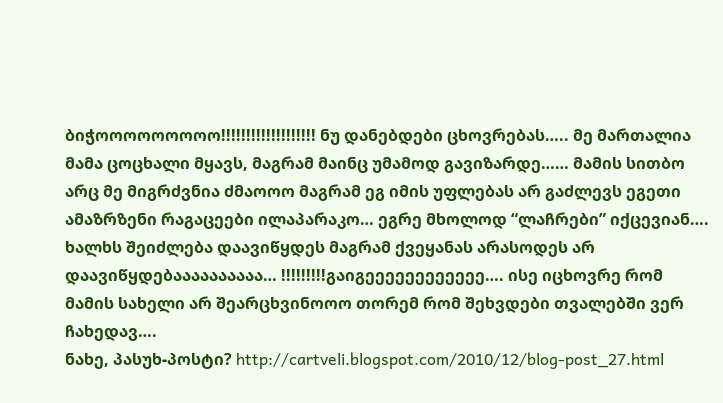ბიჭოოოოოოოოო!!!!!!!!!!!!!!!!!!! ნუ დანებდები ცხოვრებას….. მე მართალია მამა ცოცხალი მყავს, მაგრამ მაინც უმამოდ გავიზარდე…… მამის სითბო არც მე მიგრძვნია ძმაოოო მაგრამ ეგ იმის უფლებას არ გაძლევს ეგეთი ამაზრზენი რაგაცეები ილაპარაკო… ეგრე მხოლოდ “ლაჩრები” იქცევიან…. ხალხს შეიძლება დაავიწყდეს მაგრამ ქვეყანას არასოდეს არ დაავიწყდებაააააააააა… !!!!!!!!!გაიგეეეეეეეეეეეე…. ისე იცხოვრე რომ მამის სახელი არ შეარცხვინოოო თორემ რომ შეხვდები თვალებში ვერ ჩახედავ….
ნახე, პასუხ-პოსტი? http://cartveli.blogspot.com/2010/12/blog-post_27.html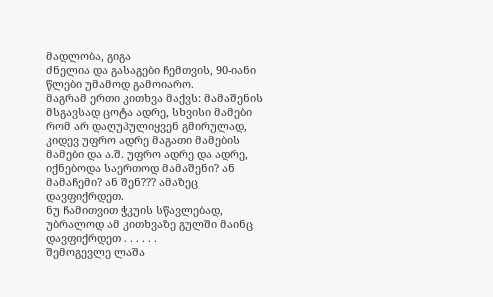მადლობა, გიგა
ძნელია და გასაგები ჩემთვის, 90-იანი წლები უმამოდ გამოიარო.
მაგრამ ერთი კითხვა მაქვს: მამაშენის მსგავსად ცოტა ადრე, სხვისი მამები რომ არ დაღუპულიყვენ გმირულად, კიდევ უფრო ადრე მაგათი მამების მამები და ა.შ. უფრო ადრე და ადრე, იქნებოდა საერთოდ მამაშენი? ან მამაჩემი? ან შენ??? ამაზეც დავფიქრდეთ.
ნუ ჩამითვით ჭკუის სწავლებად, უბრალოდ ამ კითხვაზე გულში მაინც დავფიქრდეთ . . . . . .
შემოგევლე ლაშა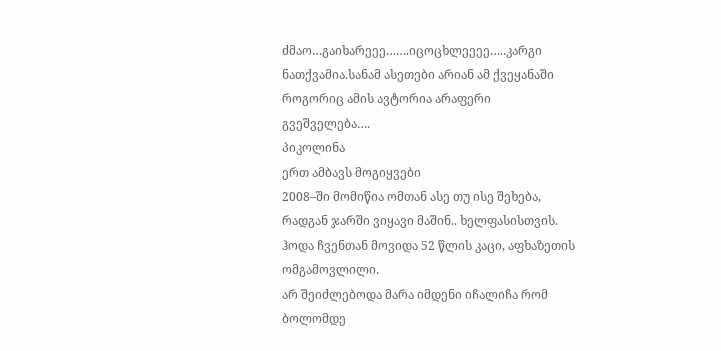ძმაო…გაიხარეეე…….იცოცხლეეეე…..კარგი ნათქვამია.სანამ ასეთები არიან ამ ქვეყანაში როგორიც ამის ავტორია არაფერი გვეშველება….
პიკოლინა
ერთ ამბავს მოგიყვები
2008–ში მომიწია ომთან ასე თუ ისე შეხება, რადგან ჯარში ვიყავი მაშინ.. ხელფასისთვის.
ჰოდა ჩვენთან მოვიდა 52 წლის კაცი, აფხაზეთის ომგამოვლილი.
არ შეიძლებოდა მარა იმდენი იჩალიჩა რომ ბოლომდე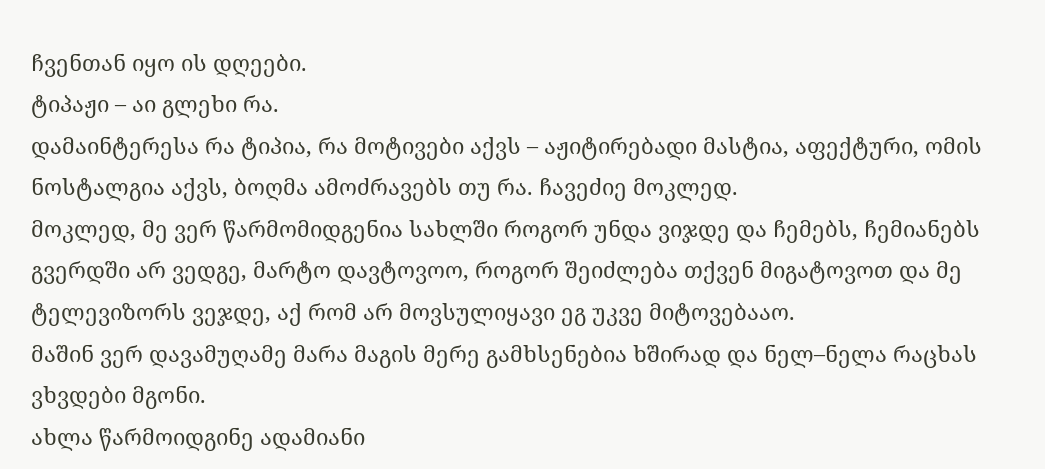ჩვენთან იყო ის დღეები.
ტიპაჟი – აი გლეხი რა.
დამაინტერესა რა ტიპია, რა მოტივები აქვს – აჟიტირებადი მასტია, აფექტური, ომის ნოსტალგია აქვს, ბოღმა ამოძრავებს თუ რა. ჩავეძიე მოკლედ.
მოკლედ, მე ვერ წარმომიდგენია სახლში როგორ უნდა ვიჯდე და ჩემებს, ჩემიანებს გვერდში არ ვედგე, მარტო დავტოვოო, როგორ შეიძლება თქვენ მიგატოვოთ და მე ტელევიზორს ვეჯდე, აქ რომ არ მოვსულიყავი ეგ უკვე მიტოვებააო.
მაშინ ვერ დავამუღამე მარა მაგის მერე გამხსენებია ხშირად და ნელ–ნელა რაცხას ვხვდები მგონი.
ახლა წარმოიდგინე ადამიანი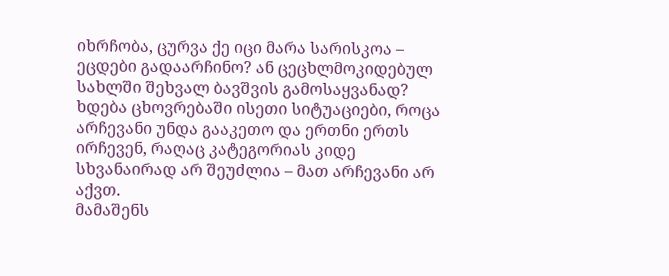იხრჩობა, ცურვა ქე იცი მარა სარისკოა – ეცდები გადაარჩინო? ან ცეცხლმოკიდებულ სახლში შეხვალ ბავშვის გამოსაყვანად? ხდება ცხოვრებაში ისეთი სიტუაციები, როცა არჩევანი უნდა გააკეთო და ერთნი ერთს ირჩევენ, რაღაც კატეგორიას კიდე სხვანაირად არ შეუძლია – მათ არჩევანი არ აქვთ.
მამაშენს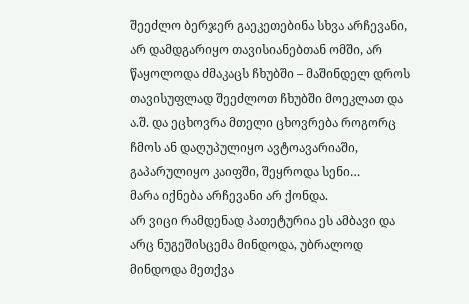შეეძლო ბერჯერ გაეკეთებინა სხვა არჩევანი, არ დამდგარიყო თავისიანებთან ომში, არ წაყოლოდა ძმაკაცს ჩხუბში – მაშინდელ დროს თავისუფლად შეეძლოთ ჩხუბში მოეკლათ და ა.შ. და ეცხოვრა მთელი ცხოვრება როგორც ჩმოს ან დაღუპულიყო ავტოავარიაში, გაპარულიყო კაიფში, შეყროდა სენი…
მარა იქნება არჩევანი არ ქონდა.
არ ვიცი რამდენად პათეტურია ეს ამბავი და არც ნუგეშისცემა მინდოდა, უბრალოდ მინდოდა მეთქვა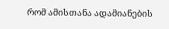რომ ამისთანა ადამიანების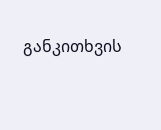განკითხვის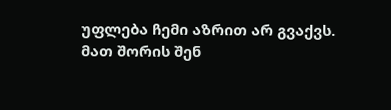უფლება ჩემი აზრით არ გვაქვს.
მათ შორის შენ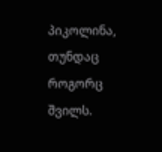პიკოლინა, თუნდაც როგორც შვილს.